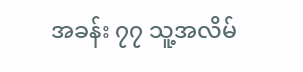အခန်း ၇၇ သူ့အလိမ်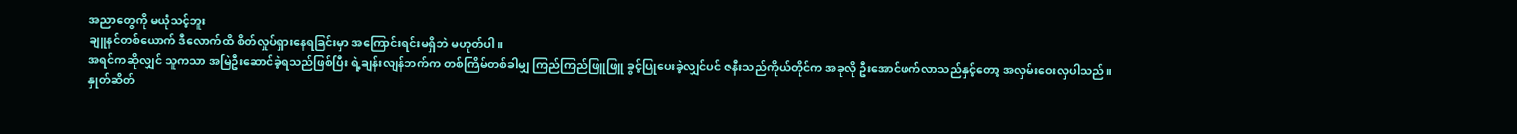အညာတွေကို မယုံသင့်ဘူး
ချူနင်တစ်ယောက် ဒီလောက်ထိ စိတ်လှုပ်ရှားနေရခြင်းမှာ အကြောင်းရင်းမရှိဘဲ မဟုတ်ပါ။
အရင်ကဆိုလျှင် သူကသာ အမြဲဦးဆောင်ခဲ့ရသည်ဖြစ်ပြီး ရဲ့ချန်းလျန်ဘက်က တစ်ကြိမ်တစ်ခါမျှ ကြည်ကြည်ဖြူဖြူ ခွင့်ပြုပေးခဲ့လျှင်ပင် ဇနီးသည်ကိုယ်တိုင်က အခုလို ဦးအောင်ဖက်လာသည်နှင့်တော့ အလှမ်းဝေးလှပါသည်။
နှုတ်ဆိတ်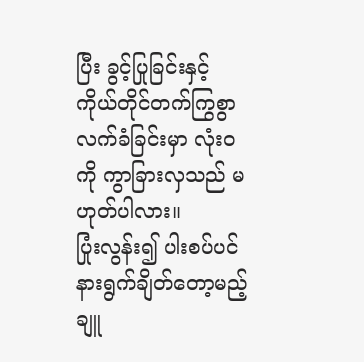ပြီး ခွင့်ပြုခြင်းနှင့် ကိုယ်တိုင်တက်ကြွစွာ လက်ခံခြင်းမှာ လုံးဝကို ကွာခြားလှသည် မဟုတ်ပါလား။
ပြုံးလွန်း၍ ပါးစပ်ပင် နားရွက်ချိတ်တော့မည့် ချူ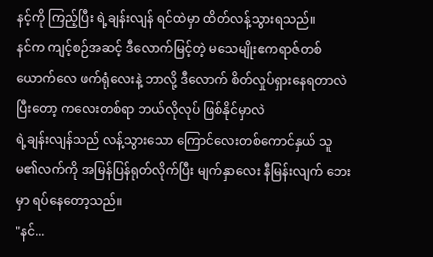နင့်ကို ကြည့်ပြီး ရဲ့ချန်းလျန် ရင်ထဲမှာ ထိတ်လန့်သွားရသည်။
နင်က ကျင့်စဉ်အဆင့် ဒီလောက်မြင့်တဲ့ မသေမျိုးဧကရာဇ်တစ်ယောက်လေ ဖက်ရုံလေးနဲ့ ဘာလို့ ဒီလောက် စိတ်လှုပ်ရှားနေရတာလဲ
ပြီးတော့ ကလေးတစ်ရာ ဘယ်လိုလုပ် ဖြစ်နိုင်မှာလဲ
ရဲ့ချန်းလျန်သည် လန့်သွားသော ကြောင်လေးတစ်ကောင်နှယ် သူမ၏လက်ကို အမြန်ပြန်ရုတ်လိုက်ပြီး မျက်နှာလေး နီမြန်းလျက် ဘေးမှာ ရပ်နေတော့သည်။
"နင်...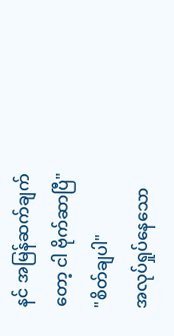နင် အမြန်ဆက်ချက်တော့ ငါ ဗိုက်ဆာပြီ"
"စိတ်ချပါ"
အလုပ်ရှုပ်နေသော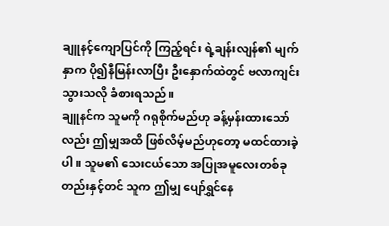ချူနင့်ကျောပြင်ကို ကြည့်ရင်း ရဲ့ချန်းလျန်၏ မျက်နှာက ပို၍နီမြန်းလာပြီး ဦးနှောက်ထဲတွင် ဗလာကျင်းသွားသလို ခံစားရသည်။
ချူနင်က သူမကို ဂရုစိုက်မည်ဟု ခန့်မှန်းထားသော်လည်း ဤမျှအထိ ဖြစ်လိမ့်မည်ဟုတော့ မထင်ထားခဲ့ပါ။ သူမ၏ သေးငယ်သော အပြုအမူလေးတစ်ခုတည်းနှင့်တင် သူက ဤမျှ ပျော်ရွှင်နေ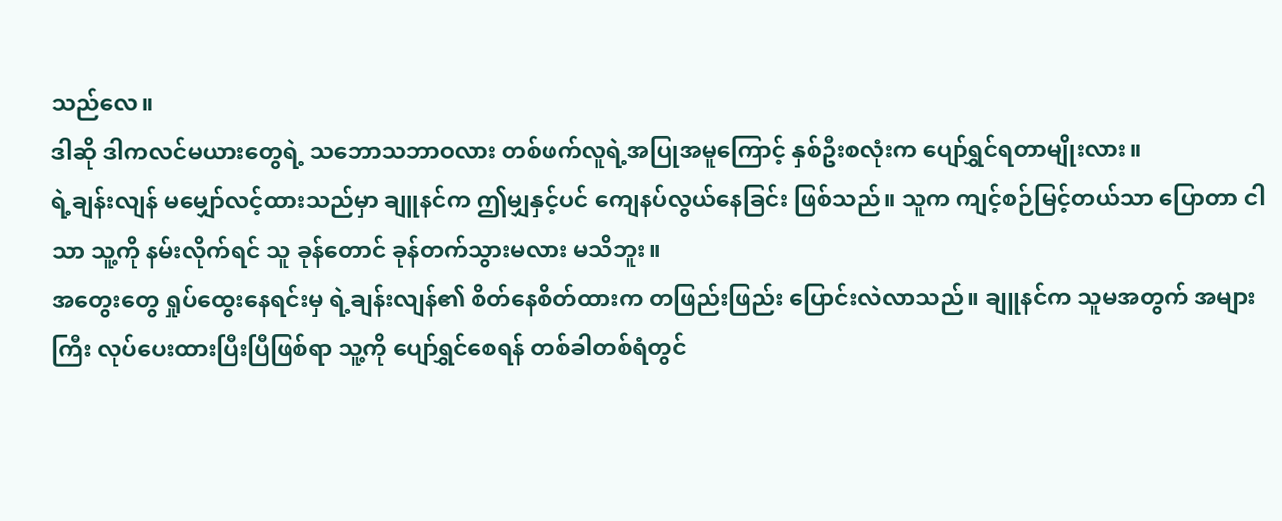သည်လေ။
ဒါဆို ဒါကလင်မယားတွေရဲ့ သဘောသဘာဝလား တစ်ဖက်လူရဲ့အပြုအမူကြောင့် နှစ်ဦးစလုံးက ပျော်ရွှင်ရတာမျိုးလား။
ရဲ့ချန်းလျန် မမျှော်လင့်ထားသည်မှာ ချူနင်က ဤမျှနှင့်ပင် ကျေနပ်လွယ်နေခြင်း ဖြစ်သည်။ သူက ကျင့်စဉ်မြင့်တယ်သာ ပြောတာ ငါသာ သူ့ကို နမ်းလိုက်ရင် သူ ခုန်တောင် ခုန်တက်သွားမလား မသိဘူး။
အတွေးတွေ ရှုပ်ထွေးနေရင်းမှ ရဲ့ချန်းလျန်၏ စိတ်နေစိတ်ထားက တဖြည်းဖြည်း ပြောင်းလဲလာသည်။ ချူနင်က သူမအတွက် အများကြီး လုပ်ပေးထားပြီးပြီဖြစ်ရာ သူ့ကို ပျော်ရွှင်စေရန် တစ်ခါတစ်ရံတွင်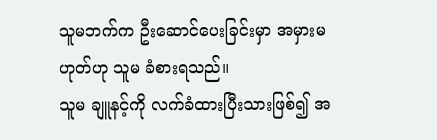သူမဘက်က ဦးဆောင်ပေးခြင်းမှာ အမှားမဟုတ်ဟု သူမ ခံစားရသည်။
သူမ ချူနင့်ကို လက်ခံထားပြီးသားဖြစ်၍ အ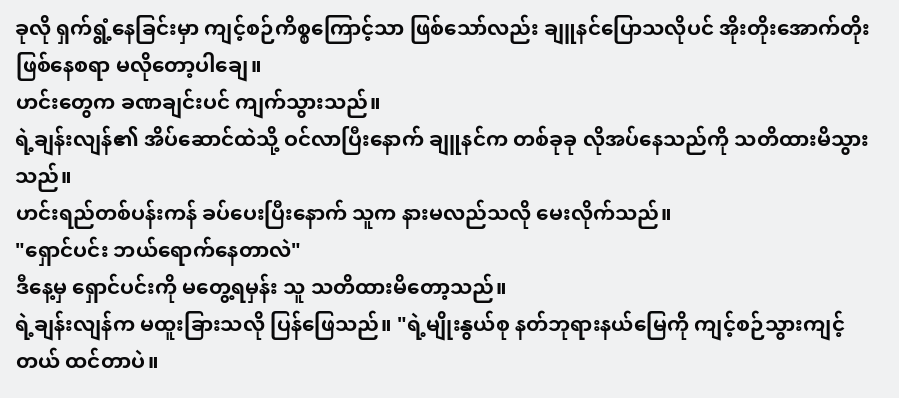ခုလို ရှက်ရွံ့နေခြင်းမှာ ကျင့်စဉ်ကိစ္စကြောင့်သာ ဖြစ်သော်လည်း ချူနင်ပြောသလိုပင် အိုးတိုးအောက်တိုး ဖြစ်နေစရာ မလိုတော့ပါချေ။
ဟင်းတွေက ခဏချင်းပင် ကျက်သွားသည်။
ရဲ့ချန်းလျန်၏ အိပ်ဆောင်ထဲသို့ ဝင်လာပြီးနောက် ချူနင်က တစ်ခုခု လိုအပ်နေသည်ကို သတိထားမိသွားသည်။
ဟင်းရည်တစ်ပန်းကန် ခပ်ပေးပြီးနောက် သူက နားမလည်သလို မေးလိုက်သည်။
"ရှောင်ပင်း ဘယ်ရောက်နေတာလဲ"
ဒီနေ့မှ ရှောင်ပင်းကို မတွေ့ရမှန်း သူ သတိထားမိတော့သည်။
ရဲ့ချန်းလျန်က မထူးခြားသလို ပြန်ဖြေသည်။ "ရဲ့မျိုးနွယ်စု နတ်ဘုရားနယ်မြေကို ကျင့်စဉ်သွားကျင့်တယ် ထင်တာပဲ။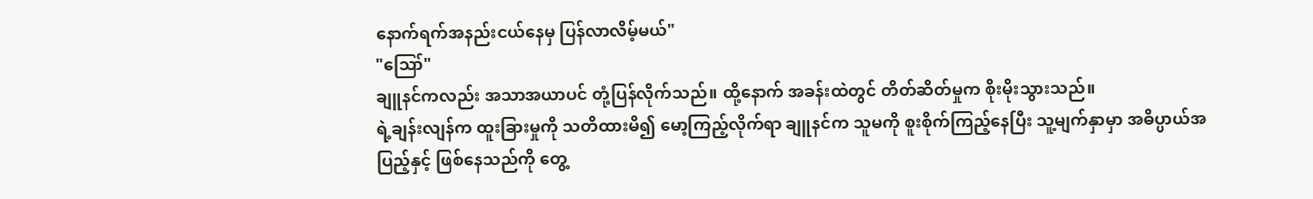နောက်ရက်အနည်းငယ်နေမှ ပြန်လာလိမ့်မယ်"
"ဪ"
ချူနင်ကလည်း အသာအယာပင် တုံ့ပြန်လိုက်သည်။ ထို့နောက် အခန်းထဲတွင် တိတ်ဆိတ်မှုက စိုးမိုးသွားသည်။
ရဲ့ချန်းလျန်က ထူးခြားမှုကို သတိထားမိ၍ မော့ကြည့်လိုက်ရာ ချူနင်က သူမကို စူးစိုက်ကြည့်နေပြီး သူ့မျက်နှာမှာ အဓိပ္ပာယ်အပြည့်နှင့် ဖြစ်နေသည်ကို တွေ့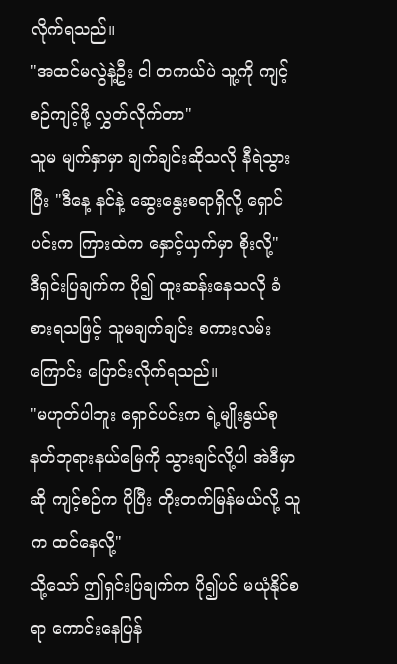လိုက်ရသည်။
"အထင်မလွဲနဲ့ဦး ငါ တကယ်ပဲ သူ့ကို ကျင့်စဉ်ကျင့်ဖို့ လွှတ်လိုက်တာ"
သူမ မျက်နှာမှာ ချက်ချင်းဆိုသလို နီရဲသွားပြီး "ဒီနေ့ နင်နဲ့ ဆွေးနွေးစရာရှိလို့ ရှောင်ပင်းက ကြားထဲက နှောင့်ယှက်မှာ စိုးလို့"
ဒီရှင်းပြချက်က ပို၍ ထူးဆန်းနေသလို ခံစားရသဖြင့် သူမချက်ချင်း စကားလမ်းကြောင်း ပြောင်းလိုက်ရသည်။
"မဟုတ်ပါဘူး ရှောင်ပင်းက ရဲ့မျိုးနွယ်စု နတ်ဘုရားနယ်မြေကို သွားချင်လို့ပါ အဲဒီမှာဆို ကျင့်စဉ်က ပိုပြီး တိုးတက်မြန်မယ်လို့ သူက ထင်နေလို့"
သို့သော် ဤရှင်းပြချက်က ပို၍ပင် မယုံနိုင်စရာ ကောင်းနေပြန်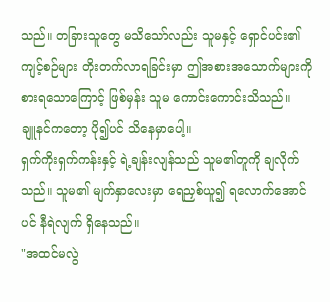သည်။ တခြားသူတွေ မသိသော်လည်း သူမနှင့် ရှောင်ပင်း၏ ကျင့်စဉ်များ တိုးတက်လာရခြင်းမှာ ဤအစားအသောက်များကို စားရသောကြောင့် ဖြစ်မှန်း သူမ ကောင်းကောင်းသိသည်။
ချူနင်ကတော့ ပို၍ပင် သိနေမှာပေါ့။
ရှက်ကိုးရှက်ကန်းနှင့် ရဲ့ချန်းလျန်သည် သူမ၏တူကို ချလိုက်သည်။ သူမ၏ မျက်နှာလေးမှာ ရေညှစ်ယူ၍ ရလောက်အောင်ပင် နီရဲလျက် ရှိနေသည်။
"အထင်မလွဲ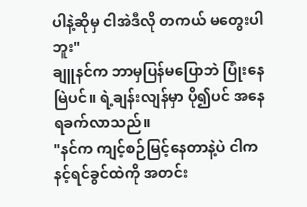ပါနဲ့ဆိုမှ ငါအဲဒီလို တကယ် မတွေးပါဘူး"
ချူနင်က ဘာမှပြန်မပြောဘဲ ပြုံးနေမြဲပင်။ ရဲ့ချန်းလျန်မှာ ပို၍ပင် အနေရခက်လာသည်။
"နင်က ကျင့်စဉ်မြင့်နေတာနဲ့ပဲ ငါက နင့်ရင်ခွင်ထဲကို အတင်း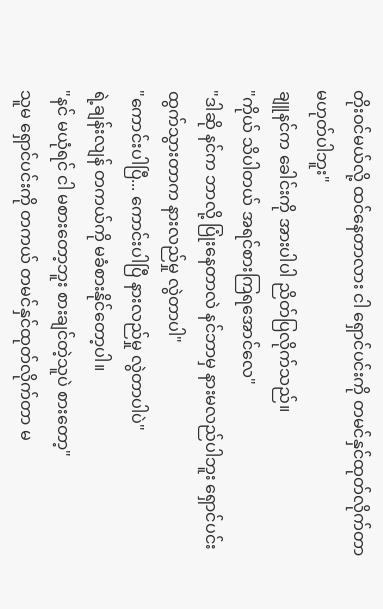တိုးဝင်မယ်လို့ ထင်နေတာလား ငါ ရှောင်ပင်းကို တမင်နှင်ထုတ်လိုက်တာ မဟုတ်ပါဘူး"
ချူနင်က ခေါင်းကို အားပါပါ ညိတ်ပြလိုက်သည်။
"ကိုယ် သိပါတယ် အရင်စားကြရအောင်လေ"
"ဒါဆို နင်က ဘာလို့ ပြုံးနေတာလဲ နင်ဘာမှ နားမလည်ပါဘူး ရှောင်ပင်း ထွက်သွားတာက နားလည်မှု လွဲတာပါ"
"ကောင်းပါပြီ... ကောင်းပါပြီ နားလည်မှု လွဲတာပါပဲ"
ရဲ့ချန်းလျန် တကယ်ကို မခံစားနိုင်တော့ပါ။
"နင် မယုံရင် ငါ မစားတော့ဘူး စားချင်တဲ့သူပဲ စားတော့"
သူမ ရှောင်ပင်းကို တကယ် တမင်နှင်ထုတ်လိုက်တာ မ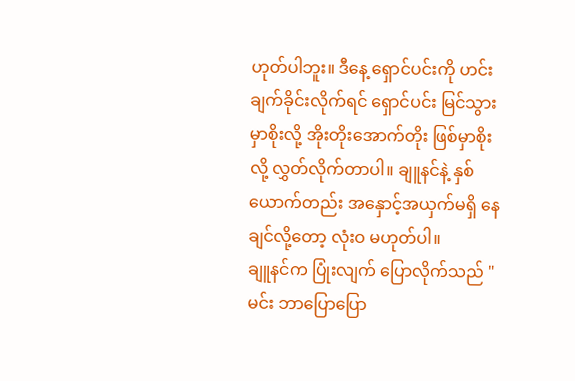ဟုတ်ပါဘူး။ ဒီနေ့ ရှောင်ပင်းကို ဟင်းချက်ခိုင်းလိုက်ရင် ရှောင်ပင်း မြင်သွားမှာစိုးလို့ အိုးတိုးအောက်တိုး ဖြစ်မှာစိုးလို့ လွှတ်လိုက်တာပါ။ ချူနင်နဲ့ နှစ်ယောက်တည်း အနှောင့်အယှက်မရှိ နေချင်လို့တော့ လုံးဝ မဟုတ်ပါ။
ချူနင်က ပြုံးလျက် ပြောလိုက်သည် "မင်း ဘာပြောပြော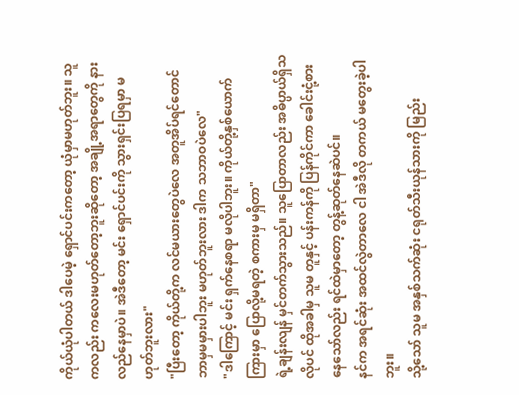ကိုယ်ယုံပါတယ် ဒါပေမဲ့ ရှောင်ပင်းကတော့ ယုံမှာမဟုတ်ဘူး။ သူကလည်း ကလေးမဟုတ်တော့ဘူးဆိုတော့ အချို့အရာတွေကို နားလည်နေမှာပဲ။ အဲဒီတော့ မင်း ရှောင်ပင်းကို သွားရှင်းပြရမှာ မဟုတ်ဘူးလား"
"ပြီးတော့ ကိုယ်တို့က လင်မယားတွေပဲလေ အတူအိပ်ရင်တောင် ဘာမှမမှားပါဘူး မဟုတ်ဘူးလား ဒါက သဘာဝပဲလေ"
"ဒါကြောင့် မင်း ရှက်နေစရာ မလိုပါဘူး။ ကိုယ်တို့နှစ်ယောက်ကြားမှာ ပြောလို့မရတဲ့ စကားမှ မရှိတာ"
ရဲ့ချန်းလျန် မှင်တက်သွားသည်။ သူပြောတာလည်း အဓိပ္ပာယ်ရှိသလိုပင် ထိုအခါမှ သူမ တူနှင့် ပန်းကန်ကို ပြန်ကိုင်ကာ ခေါင်းငုံ့စားနေသော်လည်း ရင်ထဲမှာတော့ တွန့်ဆုတ်နေဆဲပင်။
နင်က အရင်ဆုံး အထင်လွဲတာလေ ငါ အဲဒီလို တကယ် မတွေးခဲ့ပါဘူး။
သို့သော် သူမ အနှစ်သက်ဆုံး ငရုတ်သီးယုန်သားကို မြည်း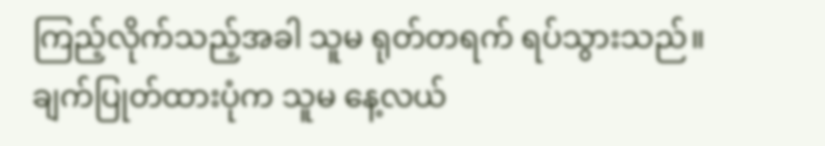ကြည့်လိုက်သည့်အခါ သူမ ရုတ်တရက် ရပ်သွားသည်။
ချက်ပြုတ်ထားပုံက သူမ နေ့လယ်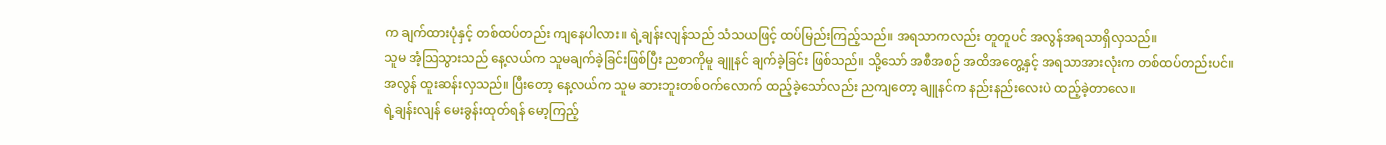က ချက်ထားပုံနှင့် တစ်ထပ်တည်း ကျနေပါလား။ ရဲ့ချန်းလျန်သည် သံသယဖြင့် ထပ်မြည်းကြည့်သည်။ အရသာကလည်း တူတူပင် အလွန်အရသာရှိလှသည်။
သူမ အံ့သြသွားသည် နေ့လယ်က သူမချက်ခဲ့ခြင်းဖြစ်ပြီး ညစာကိုမူ ချူနင် ချက်ခဲ့ခြင်း ဖြစ်သည်။ သို့သော် အစီအစဉ် အထိအတွေ့နှင့် အရသာအားလုံးက တစ်ထပ်တည်းပင်။
အလွန် ထူးဆန်းလှသည်။ ပြီးတော့ နေ့လယ်က သူမ ဆားဘူးတစ်ဝက်လောက် ထည့်ခဲ့သော်လည်း ညကျတော့ ချူနင်က နည်းနည်းလေးပဲ ထည့်ခဲ့တာလေ။
ရဲ့ချန်းလျန် မေးခွန်းထုတ်ရန် မော့ကြည့်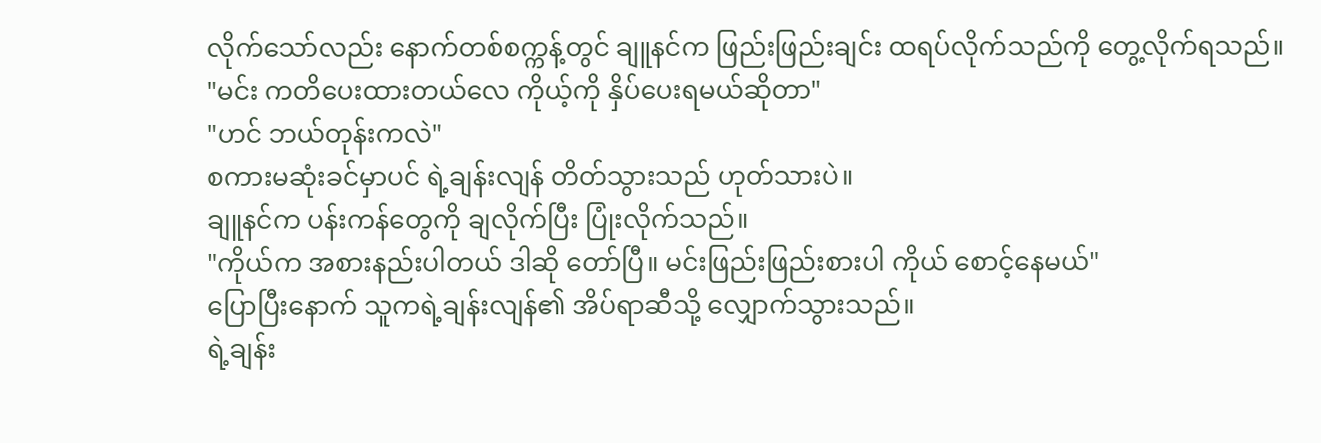လိုက်သော်လည်း နောက်တစ်စက္ကန့်တွင် ချူနင်က ဖြည်းဖြည်းချင်း ထရပ်လိုက်သည်ကို တွေ့လိုက်ရသည်။
"မင်း ကတိပေးထားတယ်လေ ကိုယ့်ကို နှိပ်ပေးရမယ်ဆိုတာ"
"ဟင် ဘယ်တုန်းကလဲ"
စကားမဆုံးခင်မှာပင် ရဲ့ချန်းလျန် တိတ်သွားသည် ဟုတ်သားပဲ။
ချူနင်က ပန်းကန်တွေကို ချလိုက်ပြီး ပြုံးလိုက်သည်။
"ကိုယ်က အစားနည်းပါတယ် ဒါဆို တော်ပြီ။ မင်းဖြည်းဖြည်းစားပါ ကိုယ် စောင့်နေမယ်"
ပြောပြီးနောက် သူကရဲ့ချန်းလျန်၏ အိပ်ရာဆီသို့ လျှောက်သွားသည်။
ရဲ့ချန်း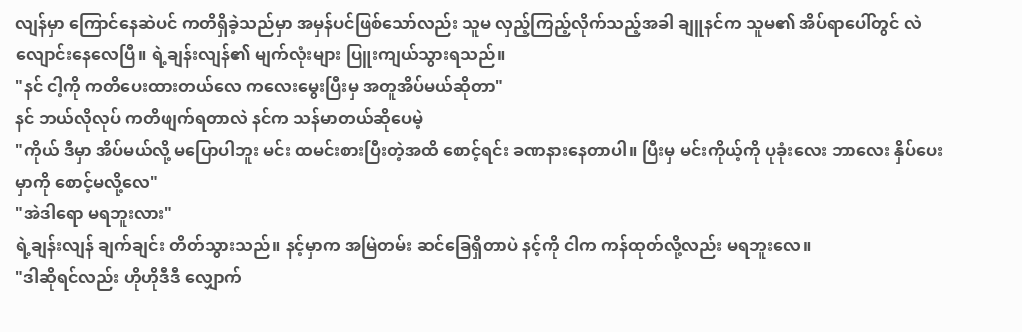လျန်မှာ ကြောင်နေဆဲပင် ကတိရှိခဲ့သည်မှာ အမှန်ပင်ဖြစ်သော်လည်း သူမ လှည့်ကြည့်လိုက်သည့်အခါ ချူနင်က သူမ၏ အိပ်ရာပေါ်တွင် လဲလျောင်းနေလေပြီ။ ရဲ့ချန်းလျန်၏ မျက်လုံးများ ပြူးကျယ်သွားရသည်။
"နင် ငါ့ကို ကတိပေးထားတယ်လေ ကလေးမွေးပြီးမှ အတူအိပ်မယ်ဆိုတာ"
နင် ဘယ်လိုလုပ် ကတိဖျက်ရတာလဲ နင်က သန်မာတယ်ဆိုပေမဲ့
"ကိုယ် ဒီမှာ အိပ်မယ်လို့ မပြောပါဘူး မင်း ထမင်းစားပြီးတဲ့အထိ စောင့်ရင်း ခဏနားနေတာပါ။ ပြီးမှ မင်းကိုယ့်ကို ပုခုံးလေး ဘာလေး နှိပ်ပေးမှာကို စောင့်မလို့လေ"
"အဲဒါရော မရဘူးလား"
ရဲ့ချန်းလျန် ချက်ချင်း တိတ်သွားသည်။ နင့်မှာက အမြဲတမ်း ဆင်ခြေရှိတာပဲ နင့်ကို ငါက ကန်ထုတ်လို့လည်း မရဘူးလေ။
"ဒါဆိုရင်လည်း ဟိုဟိုဒီဒီ လျှောက်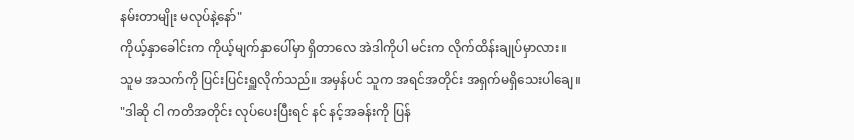နမ်းတာမျိုး မလုပ်နဲ့နော်"
ကိုယ့်နှာခေါင်းက ကိုယ့်မျက်နှာပေါ်မှာ ရှိတာလေ အဲဒါကိုပါ မင်းက လိုက်ထိန်းချုပ်မှာလား။
သူမ အသက်ကို ပြင်းပြင်းရှူလိုက်သည်။ အမှန်ပင် သူက အရင်အတိုင်း အရှက်မရှိသေးပါချေ။
"ဒါဆို ငါ ကတိအတိုင်း လုပ်ပေးပြီးရင် နင် နင့်အခန်းကို ပြန်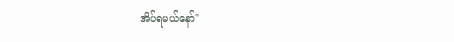အိပ်ရမယ်နော်"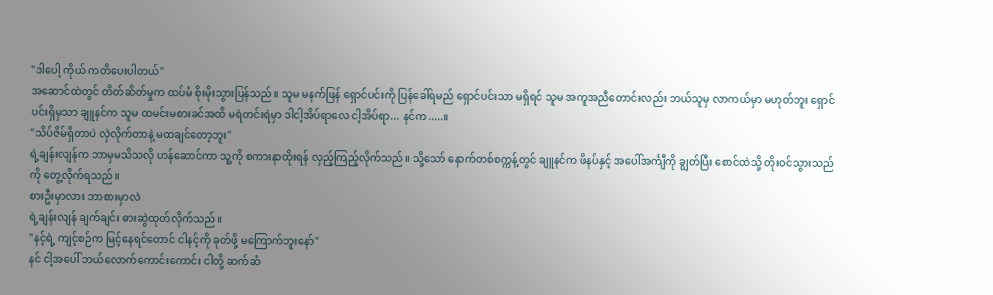"ဒါပေါ့ ကိုယ် ကတိပေးပါတယ်"
အဆောင်ထဲတွင် တိတ်ဆိတ်မှုက ထပ်မံ စိုးမိုးသွားပြန်သည်။ သူမ မနက်ဖြန် ရှောင်ပင်းကို ပြန်ခေါ်ရမည် ရှောင်ပင်းသာ မရှိရင် သူမ အကူအညီတောင်းလည်း ဘယ်သူမှ လာကယ်မှာ မဟုတ်ဘူး ရှောင်ပင်းရှိမှသာ ချူနင်က သူမ ထမင်းမစားခင်အထိ မရဲတင်းရဲမှာ ဒါငါ့အိပ်ရာလေ ငါ့အိပ်ရာ... နင်က.....။
"သိပ်ဇိမ်ရှိတာပဲ လှဲလိုက်တာနဲ့ မထချင်တော့ဘူး"
ရဲ့ချန်းလျန်က ဘာမှမသိသလို ဟန်ဆောင်ကာ သူ့ကို စကားနာထိုးရန် လှည့်ကြည့်လိုက်သည်။ သို့သော် နောက်တစ်စက္ကန့်တွင် ချူနင်က ဖိနပ်နှင့် အပေါ်အင်္ကျီကို ချွတ်ပြီး စောင်ထဲသို့ တိုးဝင်သွားသည်ကို တွေ့လိုက်ရသည်။
စားဦးမှာလား ဘာစားမှာလဲ
ရဲ့ချန်းလျန် ချက်ချင်း ဓားဆွဲထုတ်လိုက်သည်။
"နင့်ရဲ့ ကျင့်စဉ်က မြင့်နေရင်တောင် ငါနင့်ကို ခုတ်ဖို့ မကြောက်ဘူးနော်"
နင် ငါ့အပေါ် ဘယ်လောက်ကောင်းကောင်း ငါတို့ ဆက်ဆံ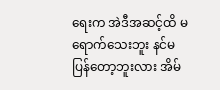ရေးက အဲဒီအဆင့်ထိ မရောက်သေးဘူး နင်မပြန်တော့ဘူးလား အိမ်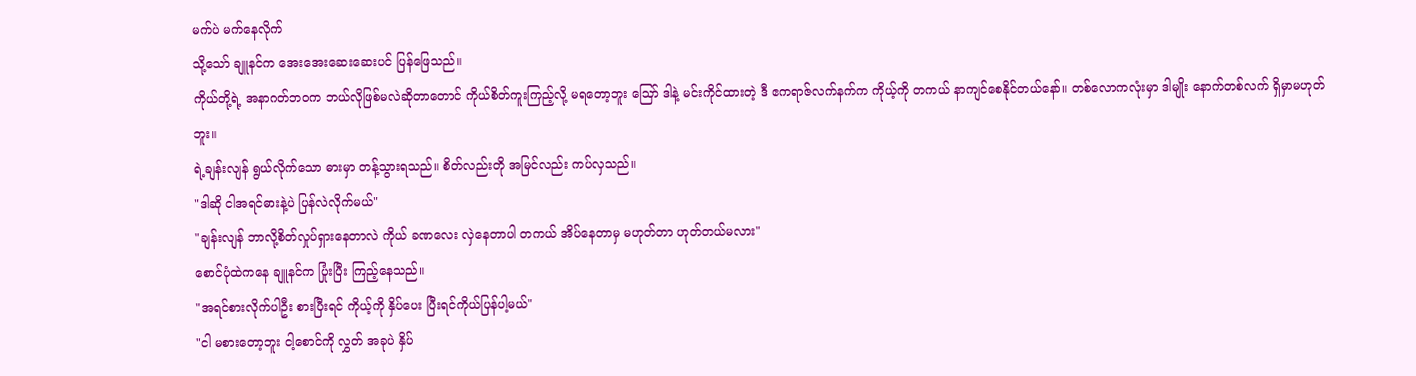မက်ပဲ မက်နေလိုက်
သို့သော် ချူနင်က အေးအေးဆေးဆေးပင် ပြန်ဖြေသည်။
ကိုယ်တို့ရဲ့ အနာဂတ်ဘဝက ဘယ်လိုဖြစ်မလဲဆိုတာတောင် ကိုယ်စိတ်ကူးကြည့်လို့ မရတော့ဘူး ဪ ဒါနဲ့ မင်းကိုင်ထားတဲ့ ဒီ ဧကရာဇ်လက်နက်က ကိုယ့်ကို တကယ် နာကျင်စေနိုင်တယ်နော်။ တစ်လောကလုံးမှာ ဒါမျိုး နောက်တစ်လက် ရှိမှာမဟုတ်ဘူး။
ရဲ့ချန်းလျန် ရွယ်လိုက်သော ဓားမှာ တန့်သွားရသည်။ စိတ်လည်းတို အမြင်လည်း ကပ်လှသည်။
"ဒါဆို ငါအရင်ဓားနဲ့ပဲ ပြန်လဲလိုက်မယ်"
"ချန်းလျန် ဘာလို့စိတ်လှုပ်ရှားနေတာလဲ ကိုယ် ခဏလေး လှဲနေတာပါ တကယ် အိပ်နေတာမှ မဟုတ်တာ ဟုတ်တယ်မလား"
စောင်ပုံထဲကနေ ချူနင်က ပြုံးပြီး ကြည့်နေသည်။
"အရင်စားလိုက်ပါဦး စားပြီးရင် ကိုယ့်ကို နှိပ်ပေး ပြီးရင်ကိုယ်ပြန်ပါ့မယ်"
"ငါ မစားတော့ဘူး ငါ့စောင်ကို လွှတ် အခုပဲ နှိပ်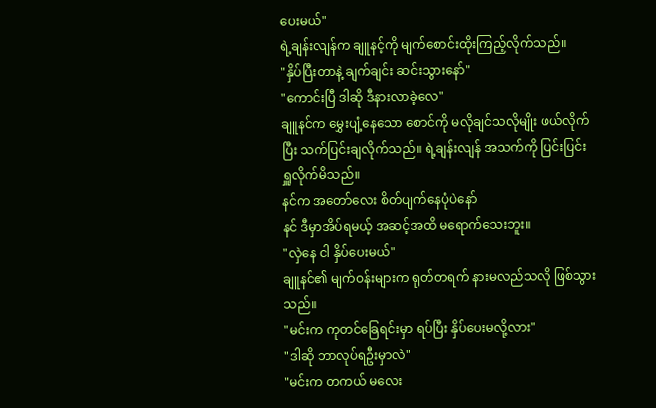ပေးမယ်"
ရဲ့ချန်းလျန်က ချူနင့်ကို မျက်စောင်းထိုးကြည့်လိုက်သည်။
"နှိပ်ပြီးတာနဲ့ ချက်ချင်း ဆင်းသွားနော်"
"ကောင်းပြီ ဒါဆို ဒီနားလာခဲ့လေ"
ချူနင်က မွှေးပျံ့နေသော စောင်ကို မလိုချင်သလိုမျိုး ဖယ်လိုက်ပြီး သက်ပြင်းချလိုက်သည်။ ရဲ့ချန်းလျန် အသက်ကို ပြင်းပြင်းရှူလိုက်မိသည်။
နင်က အတော်လေး စိတ်ပျက်နေပုံပဲနော်
နင် ဒီမှာအိပ်ရမယ့် အဆင့်အထိ မရောက်သေးဘူး။
"လှဲနေ ငါ နှိပ်ပေးမယ်"
ချူနင်၏ မျက်ဝန်းများက ရုတ်တရက် နားမလည်သလို ဖြစ်သွားသည်။
"မင်းက ကုတင်ခြေရင်းမှာ ရပ်ပြီး နှိပ်ပေးမလို့လား"
"ဒါဆို ဘာလုပ်ရဦးမှာလဲ"
"မင်းက တကယ် မလေး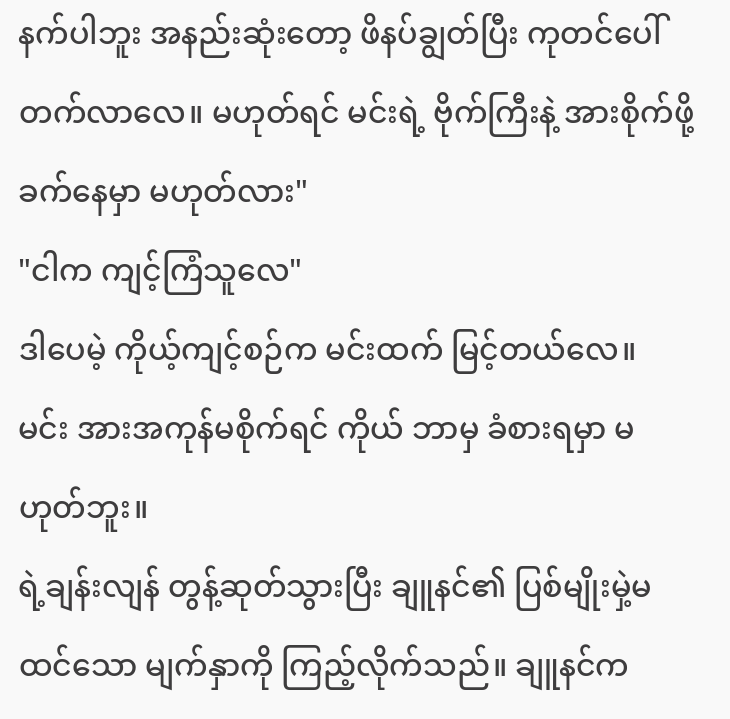နက်ပါဘူး အနည်းဆုံးတော့ ဖိနပ်ချွတ်ပြီး ကုတင်ပေါ် တက်လာလေ။ မဟုတ်ရင် မင်းရဲ့ ဗိုက်ကြီးနဲ့ အားစိုက်ဖို့ ခက်နေမှာ မဟုတ်လား"
"ငါက ကျင့်ကြံသူလေ"
ဒါပေမဲ့ ကိုယ့်ကျင့်စဉ်က မင်းထက် မြင့်တယ်လေ။ မင်း အားအကုန်မစိုက်ရင် ကိုယ် ဘာမှ ခံစားရမှာ မဟုတ်ဘူး။
ရဲ့ချန်းလျန် တွန့်ဆုတ်သွားပြီး ချူနင်၏ ပြစ်မျိုးမှဲ့မထင်သော မျက်နှာကို ကြည့်လိုက်သည်။ ချူနင်က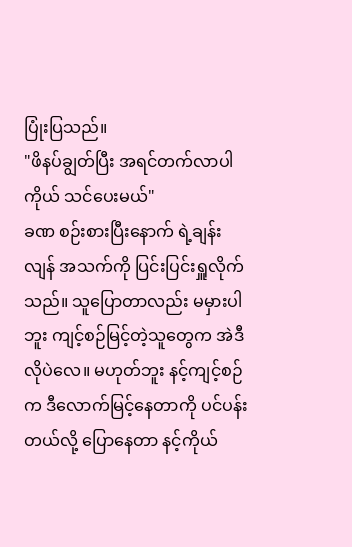ပြုံးပြသည်။
"ဖိနပ်ချွတ်ပြီး အရင်တက်လာပါ ကိုယ် သင်ပေးမယ်"
ခဏ စဉ်းစားပြီးနောက် ရဲ့ချန်းလျန် အသက်ကို ပြင်းပြင်းရှူလိုက်သည်။ သူပြောတာလည်း မမှားပါဘူး ကျင့်စဉ်မြင့်တဲ့သူတွေက အဲဒီလိုပဲလေ။ မဟုတ်ဘူး နင့်ကျင့်စဉ်က ဒီလောက်မြင့်နေတာကို ပင်ပန်းတယ်လို့ ပြောနေတာ နင့်ကိုယ်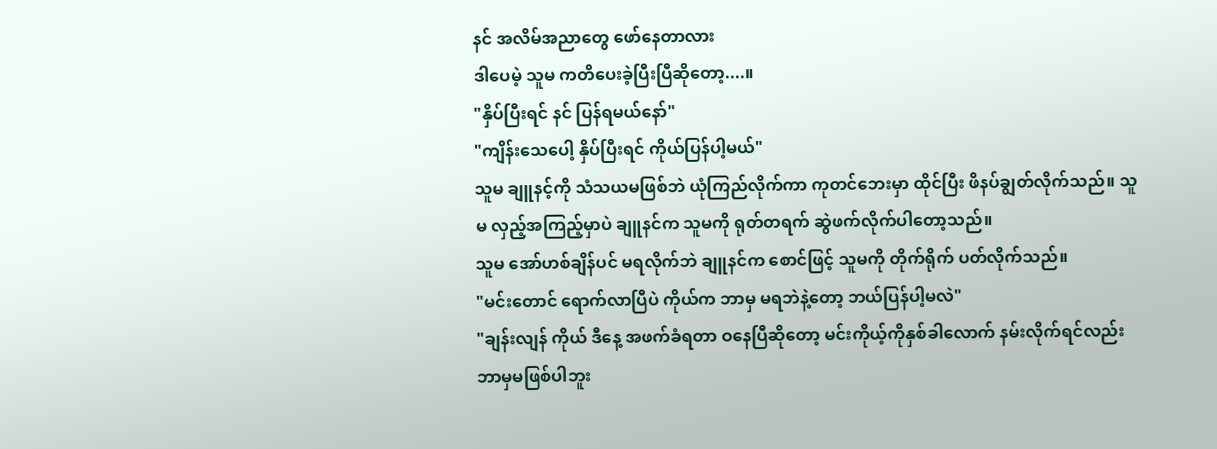နင် အလိမ်အညာတွေ ဖော်နေတာလား
ဒါပေမဲ့ သူမ ကတိပေးခဲ့ပြီးပြီဆိုတော့....။
"နှိပ်ပြီးရင် နင် ပြန်ရမယ်နော်"
"ကျိန်းသေပေါ့ နှိပ်ပြီးရင် ကိုယ်ပြန်ပါ့မယ်"
သူမ ချူနင့်ကို သံသယမဖြစ်ဘဲ ယုံကြည်လိုက်ကာ ကုတင်ဘေးမှာ ထိုင်ပြီး ဖိနပ်ချွတ်လိုက်သည်။ သူမ လှည့်အကြည့်မှာပဲ ချူနင်က သူမကို ရုတ်တရက် ဆွဲဖက်လိုက်ပါတော့သည်။
သူမ အော်ဟစ်ချိန်ပင် မရလိုက်ဘဲ ချူနင်က စောင်ဖြင့် သူမကို တိုက်ရိုက် ပတ်လိုက်သည်။
"မင်းတောင် ရောက်လာပြီပဲ ကိုယ်က ဘာမှ မရဘဲနဲ့တော့ ဘယ်ပြန်ပါ့မလဲ"
"ချန်းလျန် ကိုယ် ဒီနေ့ အဖက်ခံရတာ ဝနေပြီဆိုတော့ မင်းကိုယ့်ကိုနှစ်ခါလောက် နမ်းလိုက်ရင်လည်း ဘာမှမဖြစ်ပါဘူး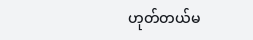ဟုတ်တယ်မ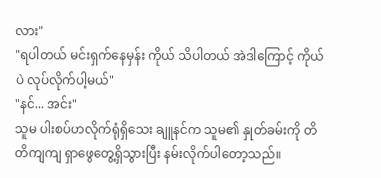လား"
"ရပါတယ် မင်းရှက်နေမှန်း ကိုယ် သိပါတယ် အဲဒါကြောင့် ကိုယ်ပဲ လုပ်လိုက်ပါ့မယ်"
"နင်... အင်း"
သူမ ပါးစပ်ဟလိုက်ရုံရှိသေး ချူနင်က သူမ၏ နှုတ်ခမ်းကို တိတိကျကျ ရှာဖွေတွေ့ရှိသွားပြီး နမ်းလိုက်ပါတော့သည်။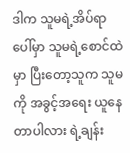ဒါက သူမရဲ့အိပ်ရာပေါ်မှာ သူမရဲ့စောင်ထဲမှာ ပြီးတော့သူက သူမကို အခွင့်အရေး ယူနေတာပါလား ရဲ့ချန်း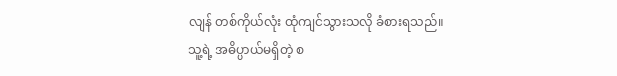လျန် တစ်ကိုယ်လုံး ထုံကျင်သွားသလို ခံစားရသည်။
သူ့ရဲ့ အဓိပ္ပာယ်မရှိတဲ့ စ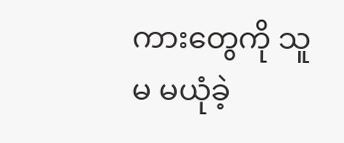ကားတွေကို သူမ မယုံခဲ့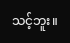သင့်ဘူး။